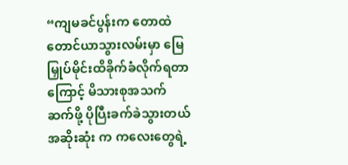“ကျမခင်ပွန်းက တောထဲတောင်ယာသွားလမ်းမှာ မြေမြှုပ်မိုင်းထိခိုက်ခံလိုက်ရတာကြောင့် မိသားစုအသက်ဆက်ဖို့ ပိုပြီးခက်ခဲသွားတယ် အဆိုးဆုံး က ကလေးတွေရဲ့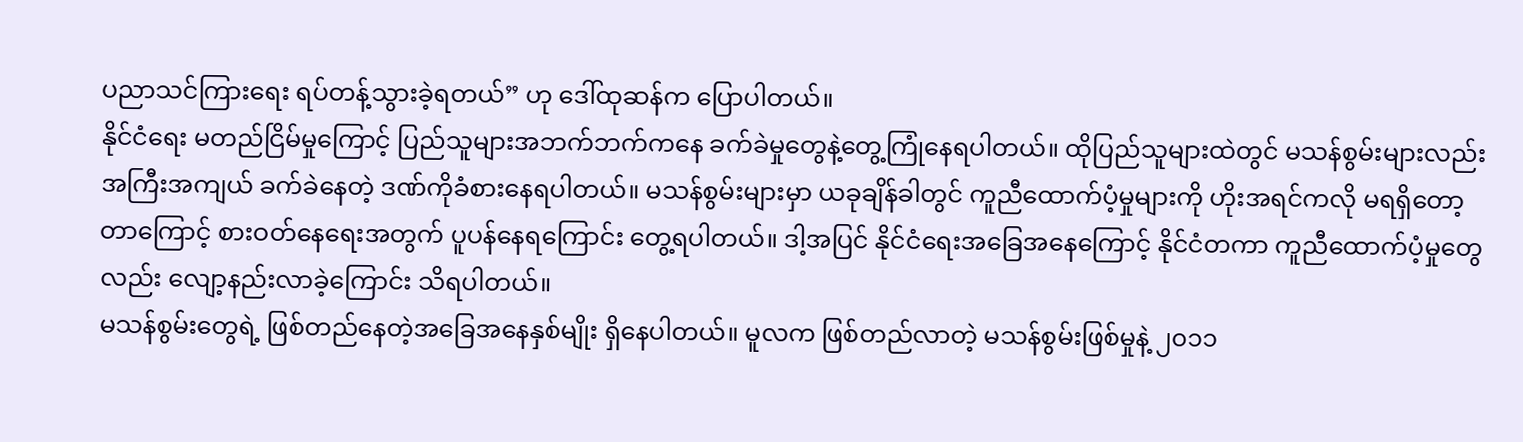ပညာသင်ကြားရေး ရပ်တန့်သွားခဲ့ရတယ်” ဟု ဒေါ်ထုဆန်က ပြောပါတယ်။
နိုင်ငံရေး မတည်ငြိမ်မှုကြောင့် ပြည်သူများအဘက်ဘက်ကနေ ခက်ခဲမှုတွေနဲ့တွေ့ကြုံနေရပါတယ်။ ထိုပြည်သူများထဲတွင် မသန်စွမ်းများလည်း အကြီးအကျယ် ခက်ခဲနေတဲ့ ဒဏ်ကိုခံစားနေရပါတယ်။ မသန်စွမ်းများမှာ ယခုချိန်ခါတွင် ကူညီထောက်ပံ့မှုများကို ဟိုးအရင်ကလို မရရှိတော့တာကြောင့် စားဝတ်နေရေးအတွက် ပူပန်နေရကြောင်း တွေ့ရပါတယ်။ ဒါ့အပြင် နိုင်ငံရေးအခြေအနေကြောင့် နိုင်ငံတကာ ကူညီထောက်ပံ့မှုတွေလည်း လျော့နည်းလာခဲ့ကြောင်း သိရပါတယ်။
မသန်စွမ်းတွေရဲ့ ဖြစ်တည်နေတဲ့အခြေအနေနှစ်မျိုး ရှိနေပါတယ်။ မူလက ဖြစ်တည်လာတဲ့ မသန်စွမ်းဖြစ်မှုနဲ့ ၂၀၁၁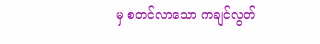မှ စတင်လာသော ကချင်လွတ်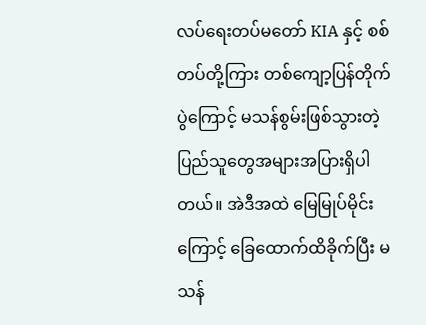လပ်ရေးတပ်မတော် KIA နှင့် စစ်တပ်တို့ကြား တစ်ကျော့ပြန်တိုက်ပွဲကြောင့် မသန်စွမ်းဖြစ်သွားတဲ့ ပြည်သူတွေအများအပြားရှိပါတယ်။ အဲဒီအထဲ မြေမြုပ်မိုင်းကြောင့် ခြေထောက်ထိခိုက်ပြီး မသန်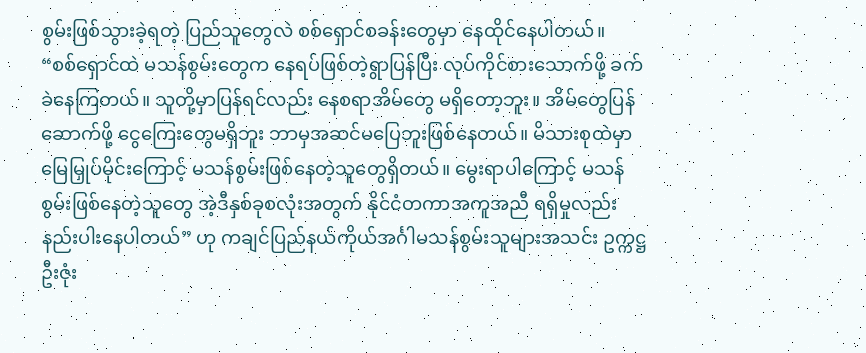စွမ်းဖြစ်သွားခဲ့ရတဲ့ ပြည်သူတွေလဲ စစ်ရှောင်စခန်းတွေမှာ နေထိုင်နေပါတယ်။
“စစ်ရှောင်ထဲ မသန်စွမ်းတွေက နေရပ်ဖြစ်တဲ့ရွာပြန်ပြီး လုပ်ကိုင်စားသောက်ဖို့ ခက်ခဲနေကြတယ်။ သူတို့မှာပြန်ရင်လည်း နေစရာအိမ်တွေ မရှိတော့ဘူး။ အိမ်တွေပြန်ဆောက်ဖို့ ငွေကြေးတွေမရှိဘူး ဘာမှအဆင်မပြေဘူးဖြစ်နေတယ်။ မိသားစုထဲမှာ မြေမြှုပ်မိုင်းကြောင့် မသန်စွမ်းဖြစ်နေတဲ့သူတွေရှိတယ်။ မွေးရာပါကြောင့် မသန်စွမ်းဖြစ်နေတဲ့သူတွေ အဲ့ဒီနှစ်ခုစလုံးအတွက် နိုင်ငံတကာအကူအညီ ရရှိမှုလည်းနည်းပါးနေပါတယ်” ဟု ကချင်ပြည်နယ်ကိုယ်အင်္ဂါမသန်စွမ်းသူများအသင်း ဥက္ကဋ္ဌ ဦးဇုံး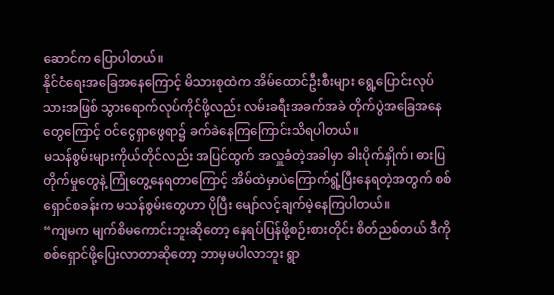ဆောင်က ပြောပါတယ်။
နိုင်ငံရေးအခြေအနေကြောင့် မိသားစုထဲက အိမ်ထောင်ဦးစီးများ ရွေ့ပြောင်းလုပ်သားအဖြစ် သွားရောက်လုပ်ကိုင်ဖို့လည်း လမ်းခရီးအခက်အခဲ တိုက်ပွဲအခြေအနေတွေကြောင့် ဝင်ငွေရှာဖွေရာ၌ ခက်ခဲနေကြကြောင်းသိရပါတယ်။
မသန်စွမ်းများကိုယ်တိုင်လည်း အပြင်ထွက် အလှူခံတဲ့အခါမှာ ခါးပိုက်နှိုက်၊ ဓားပြတိုက်မှုတွေနဲ့ ကြုံတွေ့နေရတာကြောင့် အိမ်ထဲမှာပဲကြောက်ရွံ့ပြီးနေရတဲ့အတွက် စစ်ရှောင်စခန်းက မသန်စွမ်းတွေဟာ ပိုပြီး မျော်လင့်ချက်မဲ့နေကြပါတယ်။
“ကျမက မျက်စိမကောင်းဘူးဆိုတော့ နေရပ်ပြန်ဖို့စဉ်းစားတိုင်း စိတ်ညစ်တယ် ဒီကိုစစ်ရှောင်ဖို့ပြေးလာတာဆိုတော့ ဘာမှမပါလာဘူး ရွာ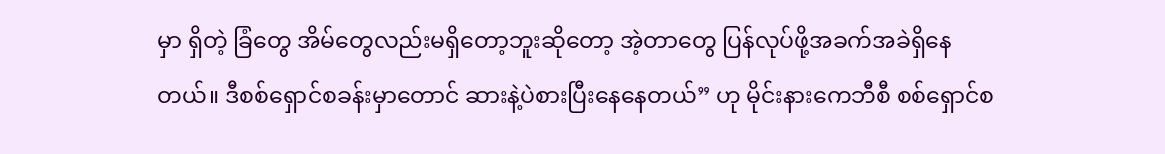မှာ ရှိတဲ့ ခြံတွေ အိမ်တွေလည်းမရှိတော့ဘူးဆိုတော့ အဲ့တာတွေ ပြန်လုပ်ဖို့အခက်အခဲရှိနေတယ်။ ဒီစစ်ရှောင်စခန်းမှာတောင် ဆားနဲ့ပဲစားပြီးနေနေတယ်” ဟု မိုင်းနားကေဘီစီ စစ်ရှောင်စ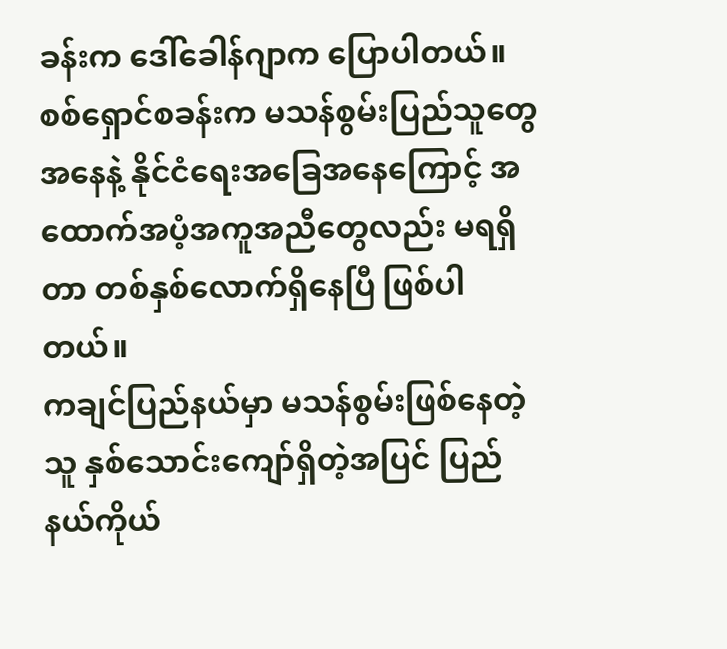ခန်းက ဒေါ်ခေါန်ဂျာက ပြောပါတယ်။
စစ်ရှောင်စခန်းက မသန်စွမ်းပြည်သူတွေအနေနဲ့ နိုင်ငံရေးအခြေအနေကြောင့် အထောက်အပံ့အကူအညီတွေလည်း မရရှိတာ တစ်နှစ်လောက်ရှိနေပြီ ဖြစ်ပါတယ်။
ကချင်ပြည်နယ်မှာ မသန်စွမ်းဖြစ်နေတဲ့သူ နှစ်သောင်းကျော်ရှိတဲ့အပြင် ပြည်နယ်ကိုယ်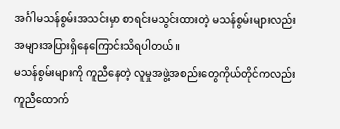အင်္ဂါမသန်စွမ်းအသင်းမှာ စာရင်းမသွင်းထားတဲ့ မသန်စွမ်းများလည်း အများအပြားရှိနေကြောင်းသိရပါတယ်။
မသန်စွမ်းများကို ကူညီနေတဲ့ လူမှုအဖွဲ့အစည်းတွေကိုယ်တိုင်ကလည်း ကူညီထောက်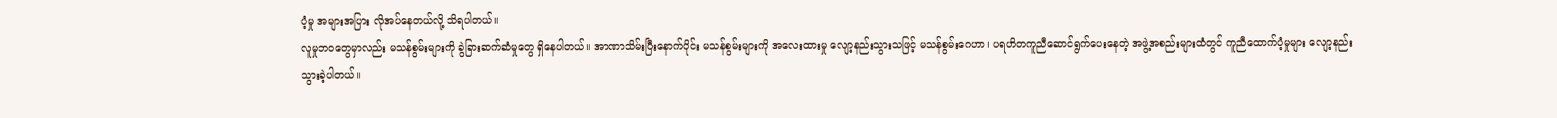ပံ့မှု အများအပြား လိုအပ်နေတယ်လို့ သိရပါတယ်။
လူမှုဘဝတွေမှာလည်း မသန်စွမ်းများကို ခွဲခြားဆက်ဆံမှုတွေ ရှိနေပါတယ်။ အာဏာသိမ်းပြီးနောက်ပိုင်း မသန်စွမ်းများကို အလေးထားမှု လျော့နည်းသွားသဖြင့် မသန်စွမ်းဂေဟာ၊ ပရဟိတကူညီဆောင်ရွက်ပေးနေတဲ့ အဖွဲ့အစည်းများထံတွင် ကူညီထောက်ပံ့မှုများ လျော့နည်းသွားခဲ့ပါတယ်။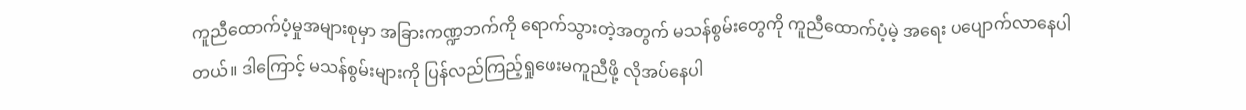ကူညီထောက်ပံ့မှုအများစုမှာ အခြားကဏ္ဍဘက်ကို ရောက်သွားတဲ့အတွက် မသန်စွမ်းတွေကို ကူညီထောက်ပံ့မဲ့ အရေး ပပျောက်လာနေပါတယ်။ ဒါကြောင့် မသန်စွမ်းများကို ပြန်လည်ကြည့်ရှုဖေးမကူညီဖို့ လိုအပ်နေပါ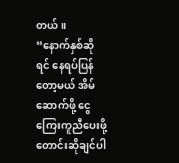တယ်။
“နောက်နှစ်ဆိုရင် နေရပ်ပြန်တော့မယ် အိမ်ဆောက်ဖို့ ငွေကြေးကူညီပေးဖို့တောင်းဆိုချင်ပါ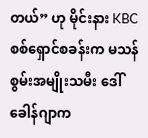တယ်” ဟု မိုင်းနား KBC စစ်ရှောင်စခန်းက မသန်စွမ်းအမျိုးသမီး ဒေါ်ခေါန်ဂျာက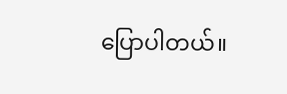ပြောပါတယ်။